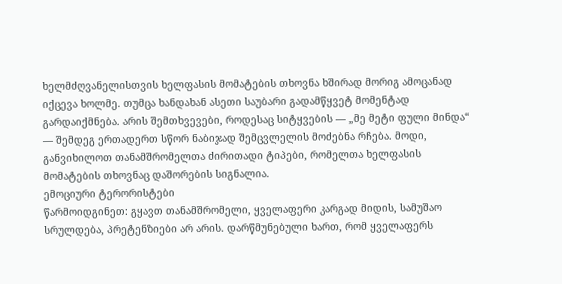ხელმძღვანელისთვის ხელფასის მომატების თხოვნა ხშირად მორიგ ამოცანად იქცევა ხოლმე. თუმცა ხანდახან ასეთი საუბარი გადამწყვეტ მომენტად გარდაიქმნება. არის შემთხვევები, როდესაც სიტყვების — „მე მეტი ფული მინდა“ — შემდეგ ერთადერთ სწორ ნაბიჯად შემცვლელის მოძებნა რჩება. მოდი, განვიხილოთ თანამშრომელთა ძირითადი ტიპები, რომელთა ხელფასის მომატების თხოვნაც დაშორების სიგნალია.
ემოციური ტერორისტები
წარმოიდგინეთ: გყავთ თანამშრომელი, ყველაფერი კარგად მიდის, სამუშაო სრულდება, პრეტენზიები არ არის. დარწმუნებული ხართ, რომ ყველაფერს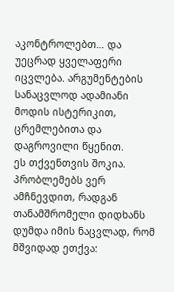აკონტროლებთ… და უეცრად ყველაფერი იცვლება. არგუმენტების სანაცვლოდ ადამიანი მოდის ისტერიკით, ცრემლებითა და დაგროვილი წყენით.
ეს თქვენთვის შოკია. პრობლემებს ვერ ამჩნევდით, რადგან თანამშრომელი დიდხანს დუმდა იმის ნაცვლად, რომ მშვიდად ეთქვა: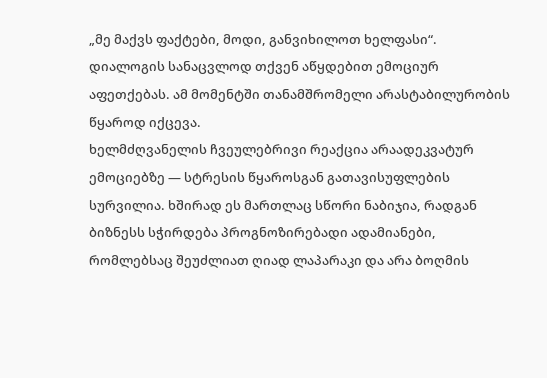„მე მაქვს ფაქტები, მოდი, განვიხილოთ ხელფასი“. დიალოგის სანაცვლოდ თქვენ აწყდებით ემოციურ აფეთქებას. ამ მომენტში თანამშრომელი არასტაბილურობის წყაროდ იქცევა.
ხელმძღვანელის ჩვეულებრივი რეაქცია არაადეკვატურ ემოციებზე — სტრესის წყაროსგან გათავისუფლების სურვილია. ხშირად ეს მართლაც სწორი ნაბიჯია, რადგან ბიზნესს სჭირდება პროგნოზირებადი ადამიანები, რომლებსაც შეუძლიათ ღიად ლაპარაკი და არა ბოღმის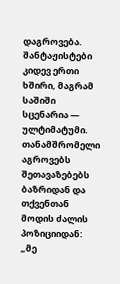დაგროვება.
შანტაჟისტები
კიდევ ერთი ხშირი, მაგრამ საშიში სცენარია — ულტიმატუმი. თანამშრომელი აგროვებს შეთავაზებებს ბაზრიდან და თქვენთან მოდის ძალის პოზიციიდან: „მე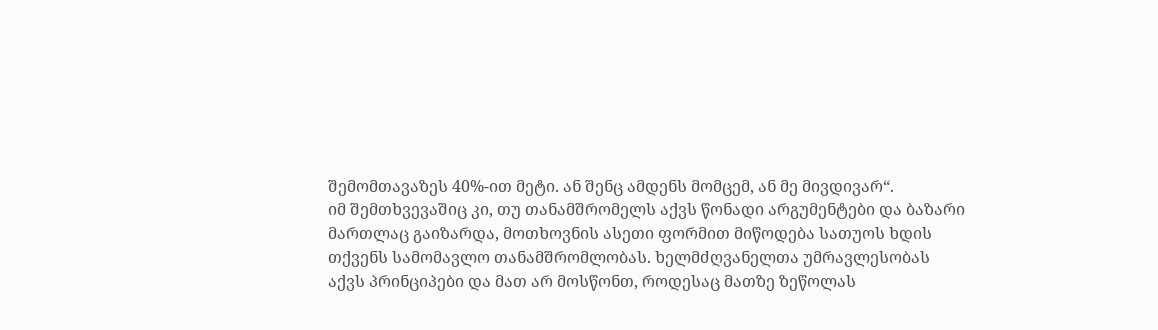შემომთავაზეს 40%-ით მეტი. ან შენც ამდენს მომცემ, ან მე მივდივარ“.
იმ შემთხვევაშიც კი, თუ თანამშრომელს აქვს წონადი არგუმენტები და ბაზარი მართლაც გაიზარდა, მოთხოვნის ასეთი ფორმით მიწოდება სათუოს ხდის თქვენს სამომავლო თანამშრომლობას. ხელმძღვანელთა უმრავლესობას აქვს პრინციპები და მათ არ მოსწონთ, როდესაც მათზე ზეწოლას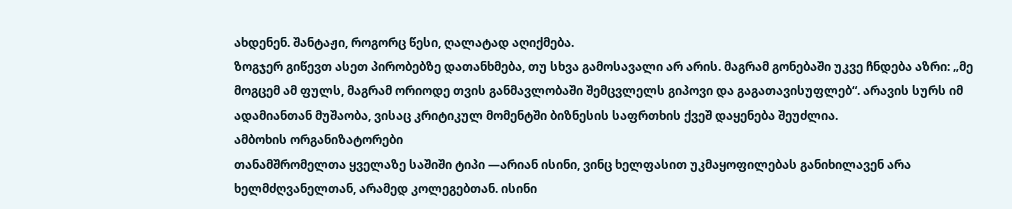ახდენენ. შანტაჟი, როგორც წესი, ღალატად აღიქმება.
ზოგჯერ გიწევთ ასეთ პირობებზე დათანხმება, თუ სხვა გამოსავალი არ არის. მაგრამ გონებაში უკვე ჩნდება აზრი: „მე მოგცემ ამ ფულს, მაგრამ ორიოდე თვის განმავლობაში შემცვლელს გიპოვი და გაგათავისუფლებ“. არავის სურს იმ ადამიანთან მუშაობა, ვისაც კრიტიკულ მომენტში ბიზნესის საფრთხის ქვეშ დაყენება შეუძლია.
ამბოხის ორგანიზატორები
თანამშრომელთა ყველაზე საშიში ტიპი —არიან ისინი, ვინც ხელფასით უკმაყოფილებას განიხილავენ არა ხელმძღვანელთან, არამედ კოლეგებთან. ისინი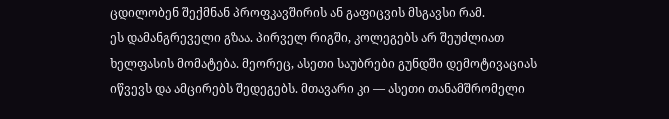ცდილობენ შექმნან პროფკავშირის ან გაფიცვის მსგავსი რამ.
ეს დამანგრეველი გზაა. პირველ რიგში, კოლეგებს არ შეუძლიათ ხელფასის მომატება. მეორეც, ასეთი საუბრები გუნდში დემოტივაციას იწვევს და ამცირებს შედეგებს. მთავარი კი — ასეთი თანამშრომელი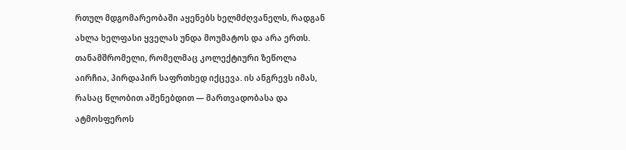რთულ მდგომარეობაში აყენებს ხელმძღვანელს, რადგან ახლა ხელფასი ყველას უნდა მოუმატოს და არა ერთს.
თანამშრომელი, რომელმაც კოლექტიური ზეწოლა აირჩია, პირდაპირ საფრთხედ იქცევა. ის ანგრევს იმას, რასაც წლობით აშენებდით — მართვადობასა და ატმოსფეროს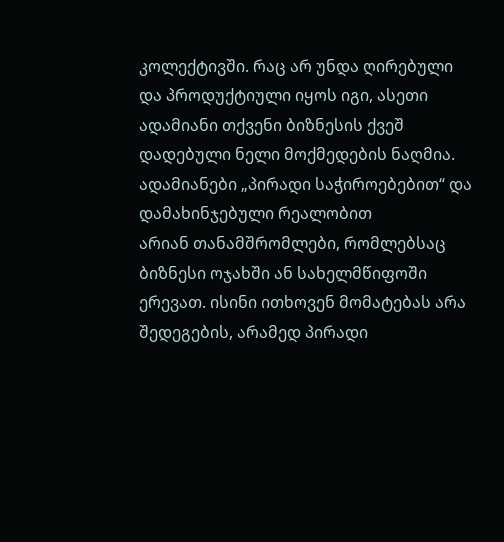კოლექტივში. რაც არ უნდა ღირებული და პროდუქტიული იყოს იგი, ასეთი ადამიანი თქვენი ბიზნესის ქვეშ დადებული ნელი მოქმედების ნაღმია.
ადამიანები „პირადი საჭიროებებით“ და დამახინჯებული რეალობით
არიან თანამშრომლები, რომლებსაც ბიზნესი ოჯახში ან სახელმწიფოში ერევათ. ისინი ითხოვენ მომატებას არა შედეგების, არამედ პირადი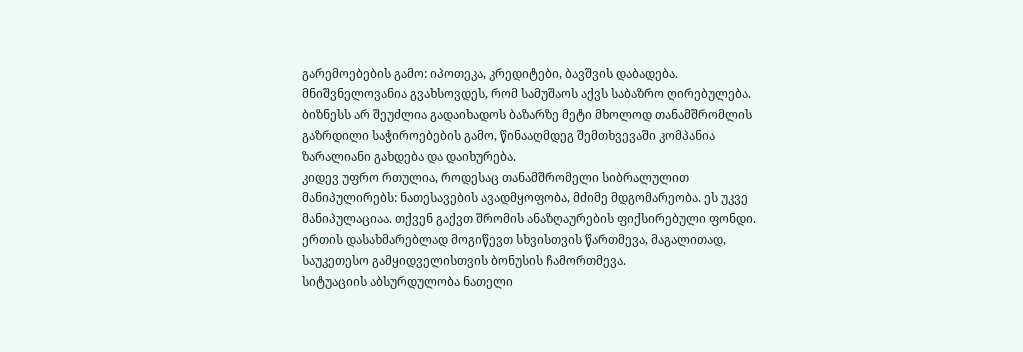გარემოებების გამო: იპოთეკა, კრედიტები, ბავშვის დაბადება.
მნიშვნელოვანია გვახსოვდეს, რომ სამუშაოს აქვს საბაზრო ღირებულება. ბიზნესს არ შეუძლია გადაიხადოს ბაზარზე მეტი მხოლოდ თანამშრომლის გაზრდილი საჭიროებების გამო, წინააღმდეგ შემთხვევაში კომპანია ზარალიანი გახდება და დაიხურება.
კიდევ უფრო რთულია, როდესაც თანამშრომელი სიბრალულით მანიპულირებს: ნათესავების ავადმყოფობა, მძიმე მდგომარეობა. ეს უკვე მანიპულაციაა. თქვენ გაქვთ შრომის ანაზღაურების ფიქსირებული ფონდი. ერთის დასახმარებლად მოგიწევთ სხვისთვის წართმევა, მაგალითად, საუკეთესო გამყიდველისთვის ბონუსის ჩამორთმევა.
სიტუაციის აბსურდულობა ნათელი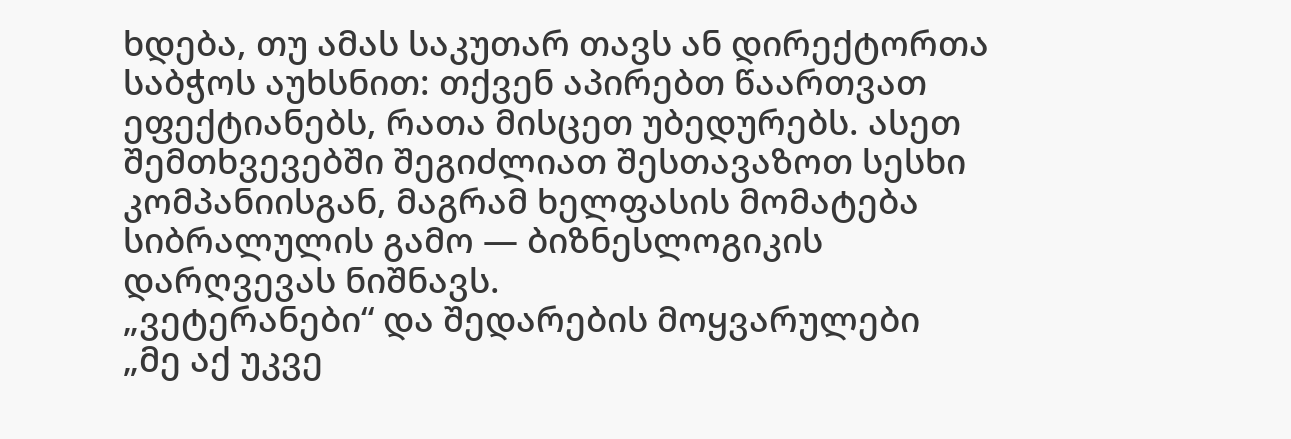ხდება, თუ ამას საკუთარ თავს ან დირექტორთა საბჭოს აუხსნით: თქვენ აპირებთ წაართვათ ეფექტიანებს, რათა მისცეთ უბედურებს. ასეთ შემთხვევებში შეგიძლიათ შესთავაზოთ სესხი კომპანიისგან, მაგრამ ხელფასის მომატება სიბრალულის გამო — ბიზნესლოგიკის დარღვევას ნიშნავს.
„ვეტერანები“ და შედარების მოყვარულები
„მე აქ უკვე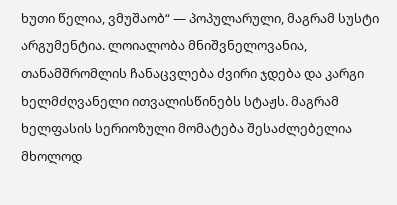ხუთი წელია, ვმუშაობ“ — პოპულარული, მაგრამ სუსტი არგუმენტია. ლოიალობა მნიშვნელოვანია, თანამშრომლის ჩანაცვლება ძვირი ჯდება და კარგი ხელმძღვანელი ითვალისწინებს სტაჟს. მაგრამ ხელფასის სერიოზული მომატება შესაძლებელია მხოლოდ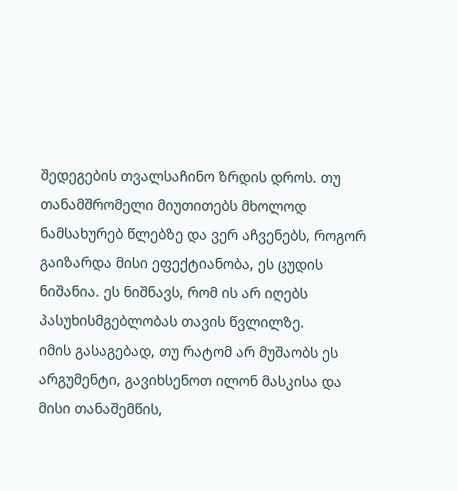შედეგების თვალსაჩინო ზრდის დროს. თუ თანამშრომელი მიუთითებს მხოლოდ ნამსახურებ წლებზე და ვერ აჩვენებს, როგორ გაიზარდა მისი ეფექტიანობა, ეს ცუდის ნიშანია. ეს ნიშნავს, რომ ის არ იღებს პასუხისმგებლობას თავის წვლილზე.
იმის გასაგებად, თუ რატომ არ მუშაობს ეს არგუმენტი, გავიხსენოთ ილონ მასკისა და მისი თანაშემწის,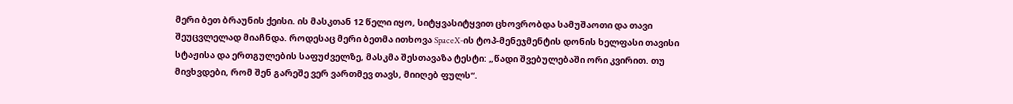მერი ბეთ ბრაუნის ქეისი. ის მასკთან 12 წელი იყო, სიტყვასიტყვით ცხოვრობდა სამუშაოთი და თავი შეუცვლელად მიაჩნდა. როდესაც მერი ბეთმა ითხოვა SpaceX-ის ტოპ-მენეჯმენტის დონის ხელფასი თავისი სტაჟისა და ერთგულების საფუძველზე, მასკმა შესთავაზა ტესტი: „წადი შვებულებაში ორი კვირით. თუ მივხვდები, რომ შენ გარეშე ვერ ვართმევ თავს, მიიღებ ფულს“.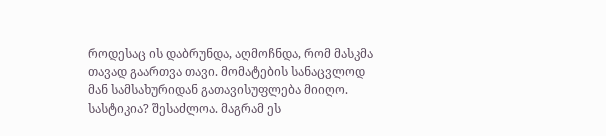როდესაც ის დაბრუნდა, აღმოჩნდა, რომ მასკმა თავად გაართვა თავი. მომატების სანაცვლოდ მან სამსახურიდან გათავისუფლება მიიღო. სასტიკია? შესაძლოა. მაგრამ ეს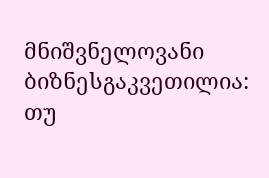მნიშვნელოვანი ბიზნესგაკვეთილია: თუ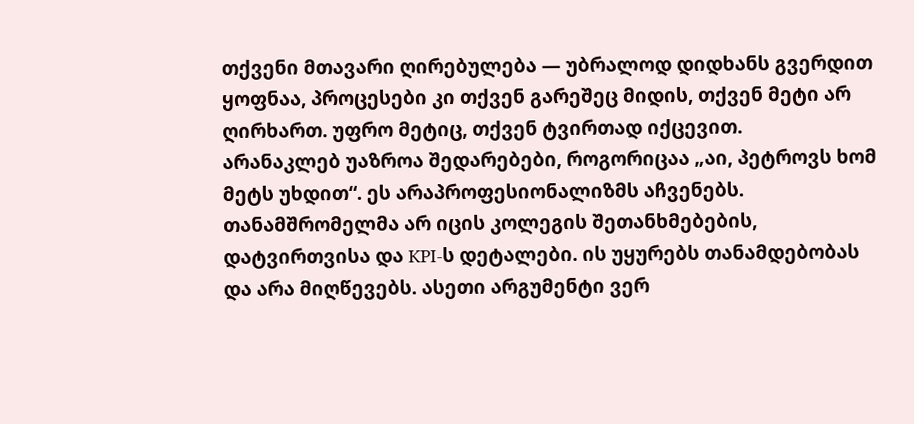თქვენი მთავარი ღირებულება — უბრალოდ დიდხანს გვერდით ყოფნაა, პროცესები კი თქვენ გარეშეც მიდის, თქვენ მეტი არ ღირხართ. უფრო მეტიც, თქვენ ტვირთად იქცევით.
არანაკლებ უაზროა შედარებები, როგორიცაა „აი, პეტროვს ხომ მეტს უხდით“. ეს არაპროფესიონალიზმს აჩვენებს. თანამშრომელმა არ იცის კოლეგის შეთანხმებების, დატვირთვისა და KPI-ს დეტალები. ის უყურებს თანამდებობას და არა მიღწევებს. ასეთი არგუმენტი ვერ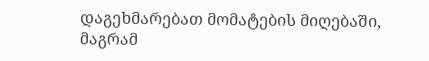დაგეხმარებათ მომატების მიღებაში, მაგრამ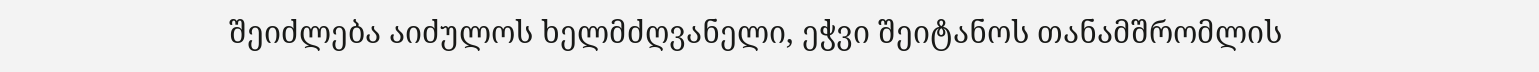შეიძლება აიძულოს ხელმძღვანელი, ეჭვი შეიტანოს თანამშრომლის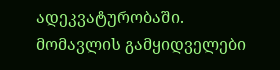ადეკვატურობაში.
მომავლის გამყიდველები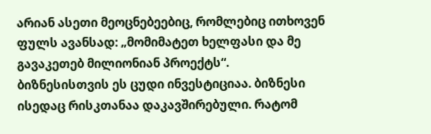არიან ასეთი მეოცნებეებიც, რომლებიც ითხოვენ ფულს ავანსად: „მომიმატეთ ხელფასი და მე გავაკეთებ მილიონიან პროექტს“.
ბიზნესისთვის ეს ცუდი ინვესტიციაა. ბიზნესი ისედაც რისკთანაა დაკავშირებული. რატომ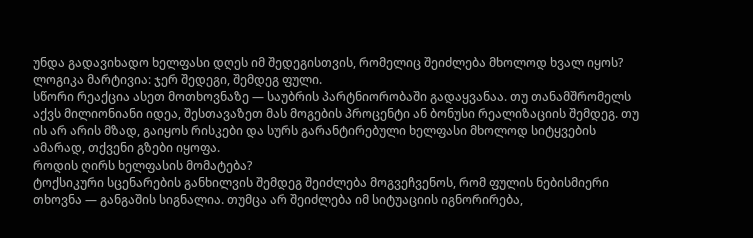უნდა გადავიხადო ხელფასი დღეს იმ შედეგისთვის, რომელიც შეიძლება მხოლოდ ხვალ იყოს? ლოგიკა მარტივია: ჯერ შედეგი, შემდეგ ფული.
სწორი რეაქცია ასეთ მოთხოვნაზე — საუბრის პარტნიორობაში გადაყვანაა. თუ თანამშრომელს აქვს მილიონიანი იდეა, შესთავაზეთ მას მოგების პროცენტი ან ბონუსი რეალიზაციის შემდეგ. თუ ის არ არის მზად, გაიყოს რისკები და სურს გარანტირებული ხელფასი მხოლოდ სიტყვების ამარად, თქვენი გზები იყოფა.
როდის ღირს ხელფასის მომატება?
ტოქსიკური სცენარების განხილვის შემდეგ შეიძლება მოგვეჩვენოს, რომ ფულის ნებისმიერი თხოვნა — განგაშის სიგნალია. თუმცა არ შეიძლება იმ სიტუაციის იგნორირება,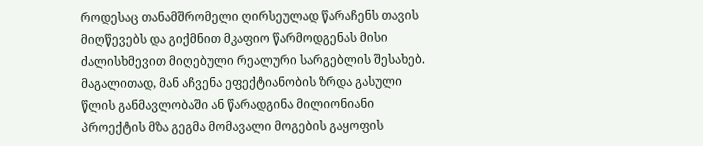როდესაც თანამშრომელი ღირსეულად წარაჩენს თავის მიღწევებს და გიქმნით მკაფიო წარმოდგენას მისი ძალისხმევით მიღებული რეალური სარგებლის შესახებ. მაგალითად, მან აჩვენა ეფექტიანობის ზრდა გასული წლის განმავლობაში ან წარადგინა მილიონიანი პროექტის მზა გეგმა მომავალი მოგების გაყოფის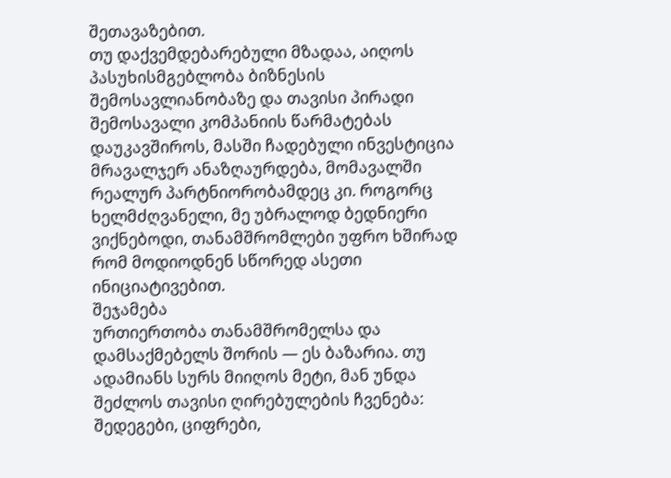შეთავაზებით.
თუ დაქვემდებარებული მზადაა, აიღოს პასუხისმგებლობა ბიზნესის შემოსავლიანობაზე და თავისი პირადი შემოსავალი კომპანიის წარმატებას დაუკავშიროს, მასში ჩადებული ინვესტიცია მრავალჯერ ანაზღაურდება, მომავალში რეალურ პარტნიორობამდეც კი. როგორც ხელმძღვანელი, მე უბრალოდ ბედნიერი ვიქნებოდი, თანამშრომლები უფრო ხშირად რომ მოდიოდნენ სწორედ ასეთი ინიციატივებით.
შეჯამება
ურთიერთობა თანამშრომელსა და დამსაქმებელს შორის — ეს ბაზარია. თუ ადამიანს სურს მიიღოს მეტი, მან უნდა შეძლოს თავისი ღირებულების ჩვენება: შედეგები, ციფრები,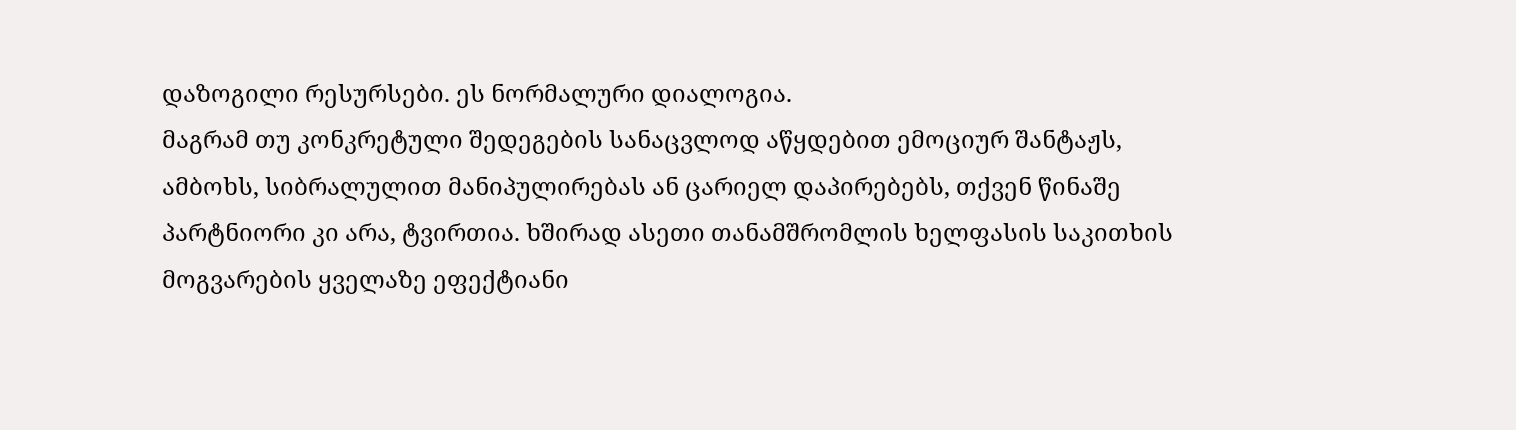დაზოგილი რესურსები. ეს ნორმალური დიალოგია.
მაგრამ თუ კონკრეტული შედეგების სანაცვლოდ აწყდებით ემოციურ შანტაჟს, ამბოხს, სიბრალულით მანიპულირებას ან ცარიელ დაპირებებს, თქვენ წინაშე პარტნიორი კი არა, ტვირთია. ხშირად ასეთი თანამშრომლის ხელფასის საკითხის მოგვარების ყველაზე ეფექტიანი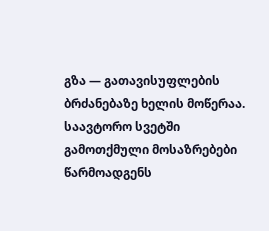გზა — გათავისუფლების ბრძანებაზე ხელის მოწერაა.
საავტორო სვეტში გამოთქმული მოსაზრებები წარმოადგენს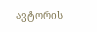ავტორის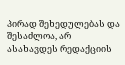პირად შეხედულებას და შესაძლოა, არ ასახავდეს რედაქციის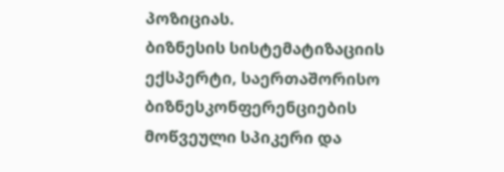პოზიციას.
ბიზნესის სისტემატიზაციის ექსპერტი, საერთაშორისო ბიზნესკონფერენციების მოწვეული სპიკერი და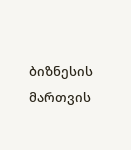ბიზნესის მართვის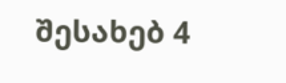შესახებ 4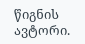წიგნის ავტორი.